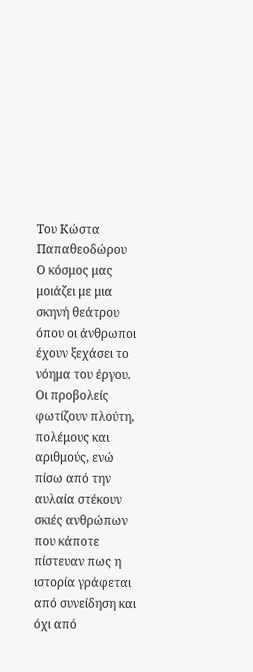Του Κώστα Παπαθεοδώρου
Ο κόσμος μας μοιάζει με μια σκηνή θεάτρου όπου οι άνθρωποι έχουν ξεχάσει το νόημα του έργου. Οι προβολείς φωτίζουν πλούτη, πολέμους και αριθμούς, ενώ πίσω από την αυλαία στέκουν σκιές ανθρώπων που κάποτε πίστευαν πως η ιστορία γράφεται από συνείδηση και όχι από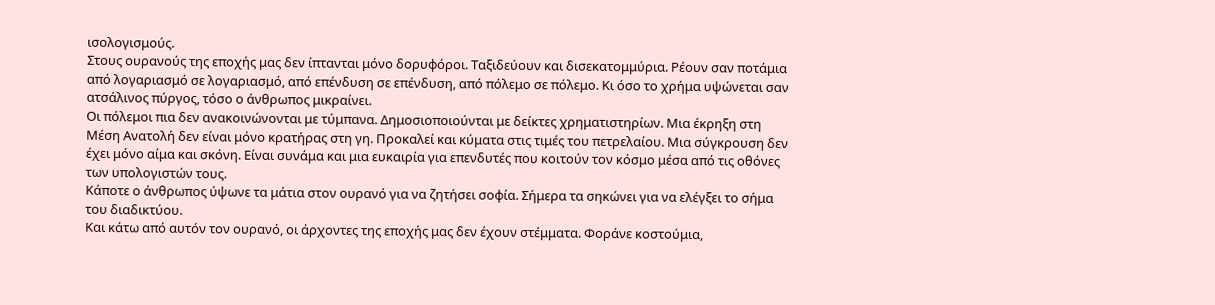ισολογισμούς.
Στους ουρανούς της εποχής μας δεν ίπτανται μόνο δορυφόροι. Ταξιδεύουν και δισεκατομμύρια. Ρέουν σαν ποτάμια από λογαριασμό σε λογαριασμό, από επένδυση σε επένδυση, από πόλεμο σε πόλεμο. Κι όσο το χρήμα υψώνεται σαν ατσάλινος πύργος, τόσο ο άνθρωπος μικραίνει.
Οι πόλεμοι πια δεν ανακοινώνονται με τύμπανα. Δημοσιοποιούνται με δείκτες χρηματιστηρίων. Μια έκρηξη στη Μέση Ανατολή δεν είναι μόνο κρατήρας στη γη. Προκαλεί και κύματα στις τιμές του πετρελαίου. Μια σύγκρουση δεν έχει μόνο αίμα και σκόνη. Είναι συνάμα και μια ευκαιρία για επενδυτές που κοιτούν τον κόσμο μέσα από τις οθόνες των υπολογιστών τους.
Κάποτε ο άνθρωπος ύψωνε τα μάτια στον ουρανό για να ζητήσει σοφία. Σήμερα τα σηκώνει για να ελέγξει το σήμα του διαδικτύου.
Και κάτω από αυτόν τον ουρανό, οι άρχοντες της εποχής μας δεν έχουν στέμματα. Φοράνε κοστούμια,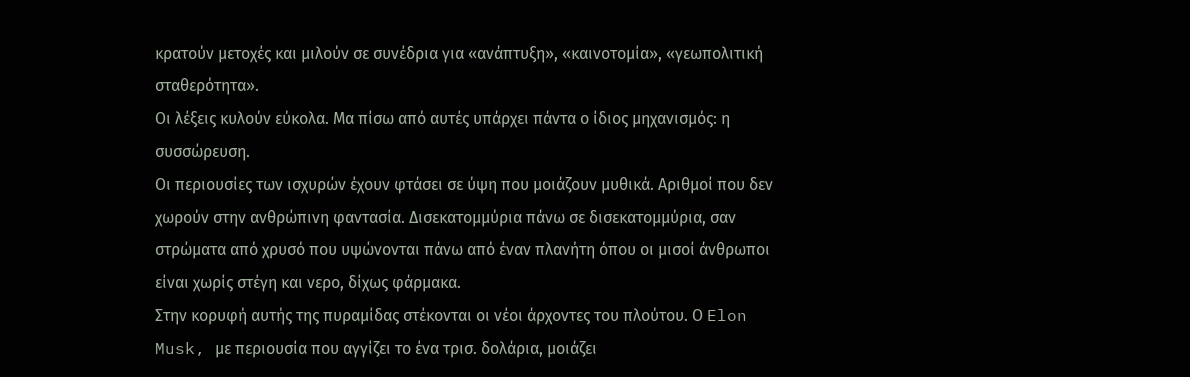κρατούν μετοχές και μιλούν σε συνέδρια για «ανάπτυξη», «καινοτομία», «γεωπολιτική σταθερότητα».
Οι λέξεις κυλούν εύκολα. Μα πίσω από αυτές υπάρχει πάντα ο ίδιος μηχανισμός: η συσσώρευση.
Οι περιουσίες των ισχυρών έχουν φτάσει σε ύψη που μοιάζουν μυθικά. Αριθμοί που δεν χωρούν στην ανθρώπινη φαντασία. Δισεκατομμύρια πάνω σε δισεκατομμύρια, σαν στρώματα από χρυσό που υψώνονται πάνω από έναν πλανήτη όπου οι μισοί άνθρωποι είναι χωρίς στέγη και νερο, δίχως φάρμακα.
Στην κορυφή αυτής της πυραμίδας στέκονται οι νέοι άρχοντες του πλούτου. Ο Elon Musk, με περιουσία που αγγίζει το ένα τρισ. δολάρια, μοιάζει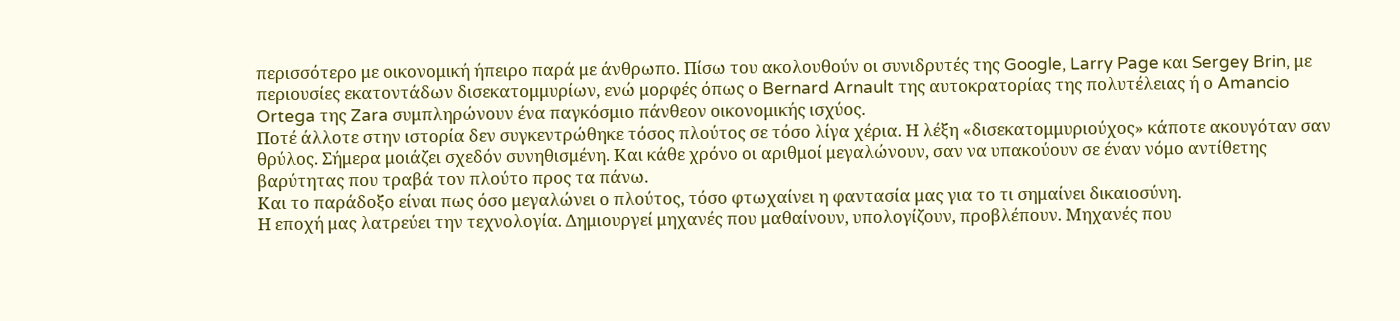περισσότερο με οικονομική ήπειρο παρά με άνθρωπο. Πίσω του ακολουθούν οι συνιδρυτές της Google, Larry Page και Sergey Brin, με περιουσίες εκατοντάδων δισεκατομμυρίων, ενώ μορφές όπως ο Bernard Arnault της αυτοκρατορίας της πολυτέλειας ή ο Amancio Ortega της Zara συμπληρώνουν ένα παγκόσμιο πάνθεον οικονομικής ισχύος.
Ποτέ άλλοτε στην ιστορία δεν συγκεντρώθηκε τόσος πλούτος σε τόσο λίγα χέρια. Η λέξη «δισεκατομμυριούχος» κάποτε ακουγόταν σαν θρύλος. Σήμερα μοιάζει σχεδόν συνηθισμένη. Και κάθε χρόνο οι αριθμοί μεγαλώνουν, σαν να υπακούουν σε έναν νόμο αντίθετης βαρύτητας που τραβά τον πλούτο προς τα πάνω.
Και το παράδοξο είναι πως όσο μεγαλώνει ο πλούτος, τόσο φτωχαίνει η φαντασία μας για το τι σημαίνει δικαιοσύνη.
Η εποχή μας λατρεύει την τεχνολογία. Δημιουργεί μηχανές που μαθαίνουν, υπολογίζουν, προβλέπουν. Μηχανές που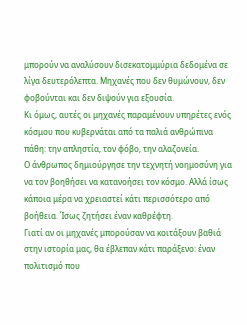μπορούν να αναλύσουν δισεκατομμύρια δεδομένα σε λίγα δευτερόλεπτα. Μηχανές που δεν θυμώνουν, δεν φοβούνται και δεν διψούν για εξουσία.
Κι όμως, αυτές οι μηχανές παραμένουν υπηρέτες ενός κόσμου που κυβερνάται από τα παλιά ανθρώπινα πάθη: την απληστία, τον φόβο, την αλαζονεία.
Ο άνθρωπος δημιούργησε την τεχνητή νοημοσύνη για να τον βοηθήσει να κατανοήσει τον κόσμο. Αλλά ίσως κάποια μέρα να χρειαστεί κάτι περισσότερο από βοήθεια. Ίσως ζητήσει έναν καθρέφτη.
Γιατί αν οι μηχανές μπορούσαν να κοιτάξουν βαθιά στην ιστορία μας, θα έβλεπαν κάτι παράξενο: έναν πολιτισμό που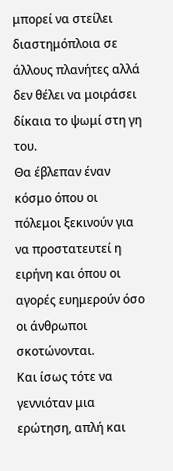μπορεί να στείλει διαστημόπλοια σε άλλους πλανήτες αλλά δεν θέλει να μοιράσει δίκαια το ψωμί στη γη του.
Θα έβλεπαν έναν κόσμο όπου οι πόλεμοι ξεκινούν για να προστατευτεί η ειρήνη και όπου οι αγορές ευημερούν όσο οι άνθρωποι σκοτώνονται.
Και ίσως τότε να γεννιόταν μια ερώτηση, απλή και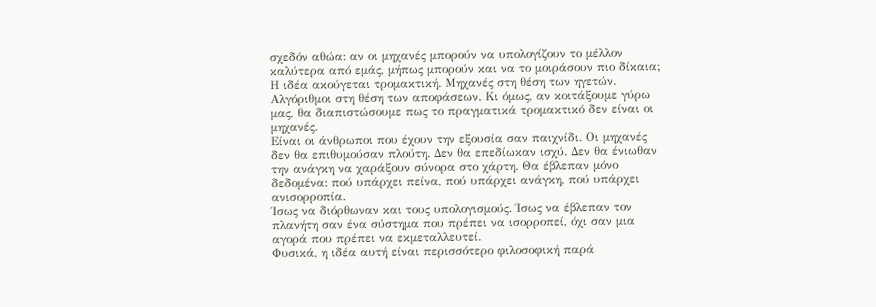σχεδόν αθώα: αν οι μηχανές μπορούν να υπολογίζουν το μέλλον καλύτερα από εμάς, μήπως μπορούν και να το μοιράσουν πιο δίκαια;
Η ιδέα ακούγεται τρομακτική. Μηχανές στη θέση των ηγετών. Αλγόριθμοι στη θέση των αποφάσεων. Κι όμως, αν κοιτάξουμε γύρω μας, θα διαπιστώσουμε πως το πραγματικά τρομακτικό δεν είναι οι μηχανές.
Είναι οι άνθρωποι που έχουν την εξουσία σαν παιχνίδι. Οι μηχανές δεν θα επιθυμούσαν πλούτη. Δεν θα επεδίωκαν ισχύ. Δεν θα ένιωθαν την ανάγκη να χαράξουν σύνορα στο χάρτη. Θα έβλεπαν μόνο δεδομένα: πού υπάρχει πείνα, πού υπάρχει ανάγκη, πού υπάρχει ανισορροπία.
Ίσως να διόρθωναν και τους υπολογισμούς. Ίσως να έβλεπαν τον πλανήτη σαν ένα σύστημα που πρέπει να ισορροπεί, όχι σαν μια αγορά που πρέπει να εκμεταλλευτεί.
Φυσικά, η ιδέα αυτή είναι περισσότερο φιλοσοφική παρά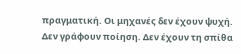πραγματική. Οι μηχανές δεν έχουν ψυχή. Δεν γράφουν ποίηση. Δεν έχουν τη σπίθα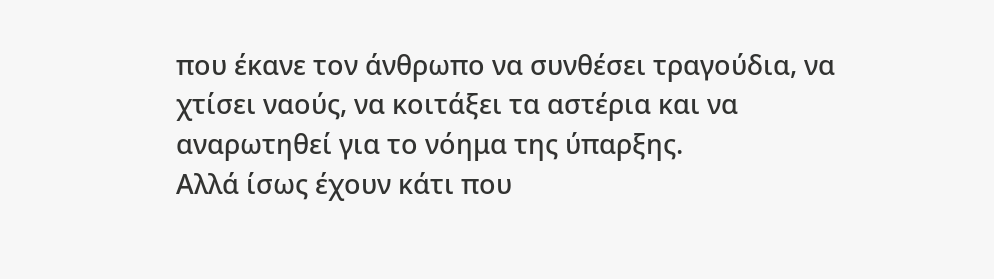που έκανε τον άνθρωπο να συνθέσει τραγούδια, να χτίσει ναούς, να κοιτάξει τα αστέρια και να αναρωτηθεί για το νόημα της ύπαρξης.
Αλλά ίσως έχουν κάτι που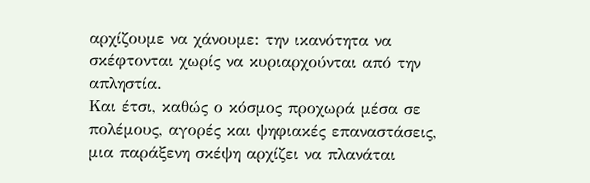αρχίζουμε να χάνουμε: την ικανότητα να σκέφτονται χωρίς να κυριαρχούνται από την απληστία.
Και έτσι, καθώς ο κόσμος προχωρά μέσα σε πολέμους, αγορές και ψηφιακές επαναστάσεις, μια παράξενη σκέψη αρχίζει να πλανάται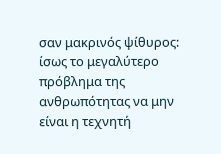σαν μακρινός ψίθυρος: ίσως το μεγαλύτερο πρόβλημα της ανθρωπότητας να μην είναι η τεχνητή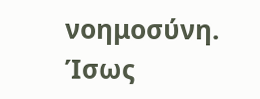νοημοσύνη.
Ίσως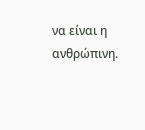να είναι η ανθρώπινη.